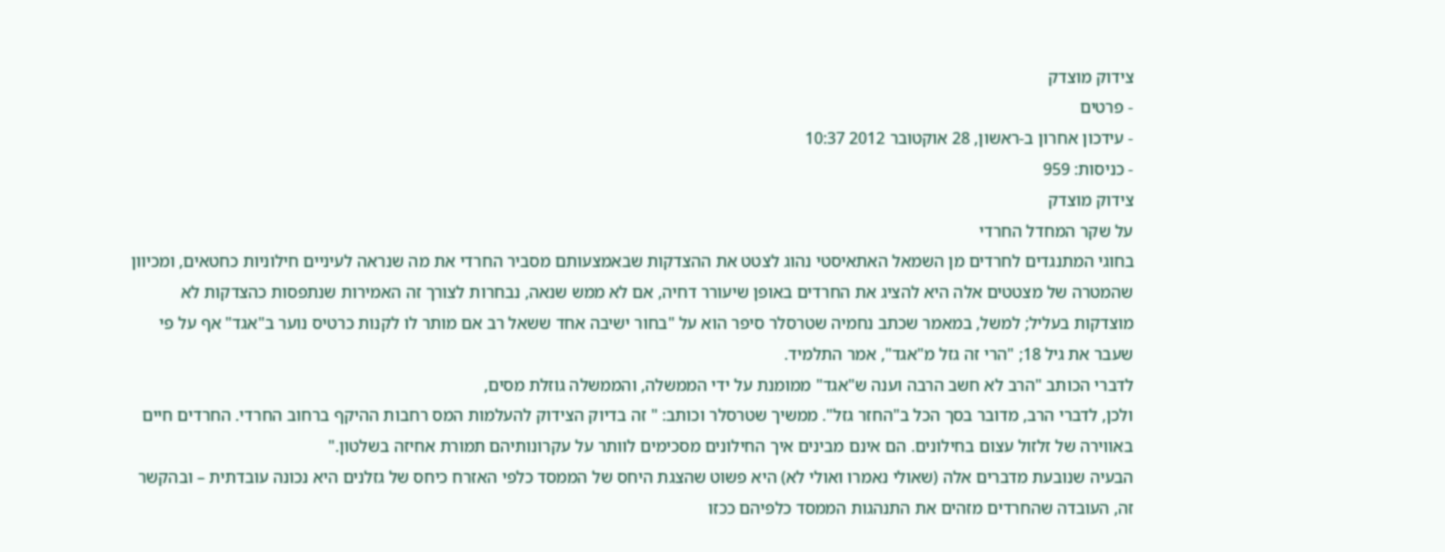צידוק מוצדק
- פרטים
- עידכון אחרון ב-ראשון, 28 אוקטובר 2012 10:37
- כניסות: 959
צידוק מוצדק
על שקר המחדל החרדי
בחוגי המתנגדים לחרדים מן השמאל האתאיסטי נהוג לצטט את ההצדקות שבאמצעותם מסביר החרדי את מה שנראה לעיניים חילוניות כחטאים, ומכיוון שהמטרה של מצטטים אלה היא להציג את החרדים באופן שיעורר דחיה, אם לא ממש שנאה, נבחרות לצורך זה האמירות שנתפסות כהצדקות לא מוצדקות בעליל; למשל, במאמר שכתב נחמיה שטרסלר סיפר הוא על "בחור ישיבה אחד ששאל רב אם מותר לו לקנות כרטיס נוער ב"אגד" אף על פי שעבר את גיל 18; "הרי זה גזל מ"אגד", אמר התלמיד.
לדברי הכותב "הרב לא חשב הרבה וענה ש"אגד" ממומנת על ידי הממשלה, והממשלה גוזלת מסים,
ולכן, לדברי הרב, מדובר בסך הכל ב"החזר גזל". ממשיך שטרסלר וכותב: " זה בדיוק הצידוק להעלמות המס רחבות ההיקף ברחוב החרדי. החרדים חיים באווירה של זלזול עצום בחילונים. הם אינם מבינים איך החילונים מסכימים לוותר על עקרונותיהם תמורת אחיזה בשלטון."
הבעיה שנובעת מדברים אלה (שאולי נאמרו ואולי לא) היא פשוט שהצגת היחס של הממסד כלפי האזרח כיחס של גזלנים היא נכונה עובדתית – ובהקשר זה, העובדה שהחרדים מזהים את התנהגות הממסד כלפיהם ככזו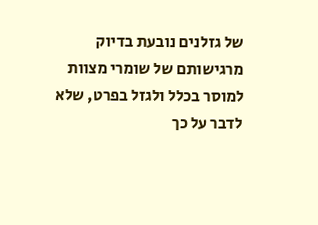של גזלנים נובעת בדיוק מרגישותם של שומרי מצוות למוסר בכלל ולגזל בפרט, שלא לדבר על כך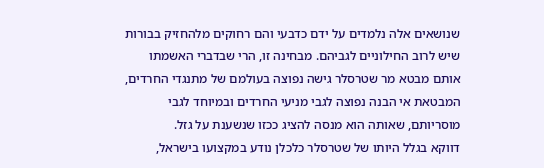שנושאים אלה נלמדים על ידם כדבעי והם רחוקים מלהחזיק בבורות שיש לרוב החילוניים לגביהם. מבחינה זו, הרי שבדברי האשמתו אותם מבטא מר שטרסלר גישה נפוצה בעולמם של מתנגדי החרדים, המבטאת אי הבנה נפוצה לגבי מניעי החרדים ובמיוחד לגבי מוסריותם, שאותה הוא מנסה להציג ככזו שנשענת על גזל.
דווקא בגלל היותו של שטרסלר כלכלן נודע במקצועו בישראל,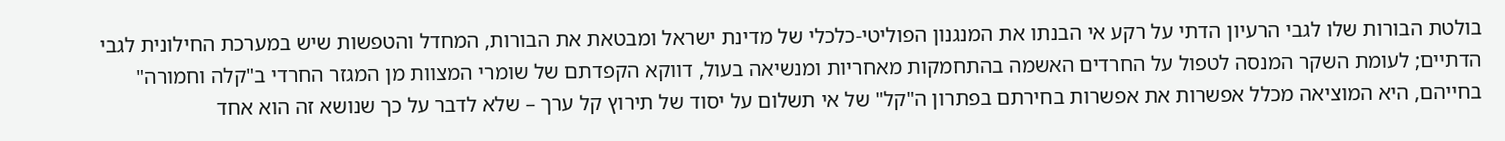בולטת הבורות שלו לגבי הרעיון הדתי על רקע אי הבנתו את המנגנון הפוליטי-כלכלי של מדינת ישראל ומבטאת את הבורות, המחדל והטפשות שיש במערכת החילונית לגבי הדתיים; לעומת השקר המנסה לטפול על החרדים האשמה בהתחמקות מאחריות ומנשיאה בעול, דווקא הקפדתם של שומרי המצוות מן המגזר החרדי ב"קלה וחמורה" בחייהם, היא המוציאה מכלל אפשרות את אפשרות בחירתם בפתרון ה"קל" של אי תשלום על יסוד של תירוץ קל ערך – שלא לדבר על כך שנושא זה הוא אחד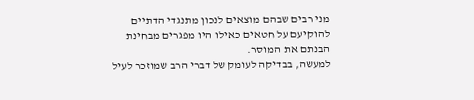מני רבים שבהם מוצאים לנכון מתנגדי הדתיים להוקיעם על חטאים כאילו היו מפגרים מבחינת הבנתם את המוסר.
למעשה, בבדיקה לעומק של דברי הרב שמוזכר לעיל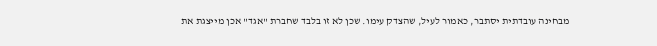מבחינה עובדתית יסתבר, כאמור לעיל, שהצדק עימו. שכן לא זו בלבד שחברת "אגד" אכן מייצגת את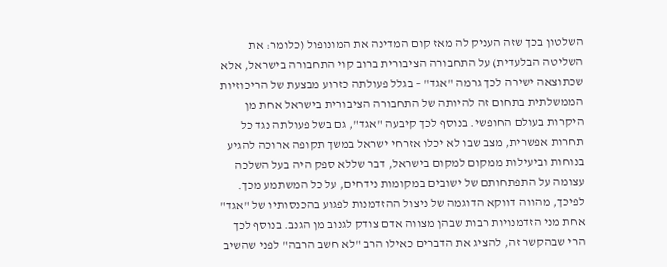השלטון בכך שזה העניק לה מאז קום המדינה את המונופול (כלומר: את השליטה הבלעדית) על התחבורה הציבורית ברוב קוי התחבורה בישראל, אלא שכתוצאה ישירה לכך גרמה "אגד" – בגלל פעולתה כזרוע מבצעת של הריכוזיות הממשלתית בתחום זה להיותה של התחבורה הציבורית בישראל אחת מן היקרות בעולם החופשי. בנוסף לכך קיבעה "אגד", גם בשל פעולתה נגד כל תחרות אפשרית, מצב שבו לא יכלו אזרחי ישראל במשך תקופה ארוכה להגיע בנוחות וביעילות ממקום למקום בישראל, דבר שללא ספק היה בעל השלכה עצומה על התפתחותם של ישובים במקומות נידחים, על כל המשתמע מכך.
לפיכך, מהווה דווקא הדוגמה של ניצול ההזדמנות לפגוע בהכנסותיו של "אגד" אחת מני הזדמנויות רבות שבהן מצווה אדם צודק לגנוב מן הגנב. בנוסף לכך הרי שבהקשר זה, להציג את הדברים כאילו הרב "לא חשב הרבה" לפני שהשיב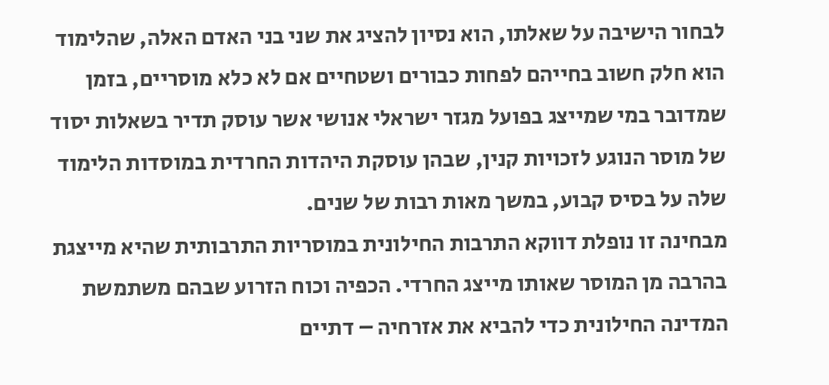לבחור הישיבה על שאלתו, הוא נסיון להציג את שני בני האדם האלה, שהלימוד הוא חלק חשוב בחייהם לפחות כבורים ושטחיים אם לא כלא מוסריים, בזמן שמדובר במי שמייצג בפועל מגזר ישראלי אנושי אשר עוסק תדיר בשאלות יסוד של מוסר הנוגע לזכויות קנין, שבהן עוסקת היהדות החרדית במוסדות הלימוד שלה על בסיס קבוע, במשך מאות רבות של שנים.
מבחינה זו נופלת דווקא התרבות החילונית במוסריות התרבותית שהיא מייצגת בהרבה מן המוסר שאותו מייצג החרדי. הכפיה וכוח הזרוע שבהם משתמשת המדינה החילונית כדי להביא את אזרחיה – דתיים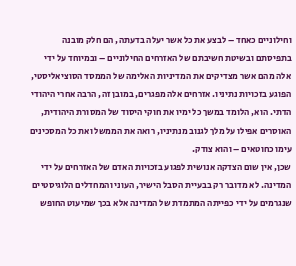וחילוניים כאחד – לבצע את כל אשר יעלה בדעתה, הם חלק מובנה בתפיסתם ובשיטת חשיבתם של האזרחים החילוניים – ובמיוחד על ידי אלה מהם אשר מצדיקים את המדיניות האלימה של הממסד הסוציאליסטי, הפוגע בזכויות נתיניו. אזרחים אלה מפגרים, במובן זה, הרבה אחרי היהודי הדתי. הוא, הלומד במשך כל ימיו את חוקי היסוד של המסורת היהודית, האוסרים אפילו על מלך לגנוב מנתיניו, רואה את הממשל ואת כל המסכינים עימו כחוטאים – והוא צודק.
שכן, אין שום הצדקה אנושית לפגוע בזכויות האדם של האזרחים על ידי המדינה. לא מדובר רק בבעיית הסבל הישיר, העוני והמחדלים הלוגיסטיים שנגרמים על ידי כפייתה המתמדת של המדינה אלא בכך שמיעוט החופש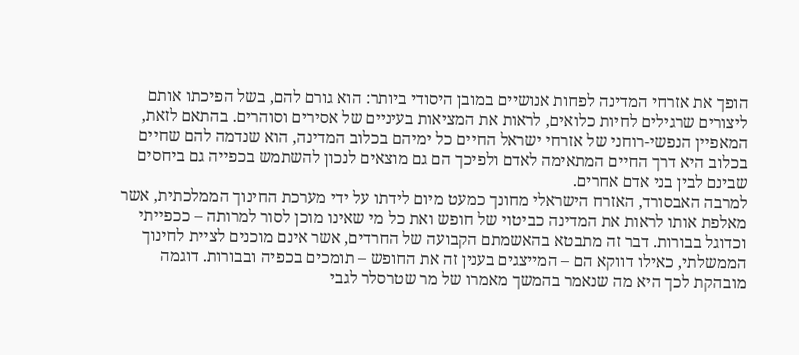הופך את אזרחי המדינה לפחות אנושיים במובן היסודי ביותר: הוא גורם להם, בשל הפיכתו אותם ליצורים שרגילים לחיות כלואים, לראות את המציאות בעיניים של אסירים וסוהרים. בהתאם לזאת, המאפיין הנפשי-רוחני של אזרחי ישראל החיים כל ימיהם בכלוב המדינה, הוא שנדמה להם שחיים בכלוב היא דרך החיים המתאימה לאדם ולפיכך הם גם מוצאים לנכון להשתמש בכפייה גם ביחסים שבינם לבין בני אדם אחרים.
למרבה האבסורד, האזרח הישראלי מחונך כמעט מיום לידתו על ידי מערכת החינוך הממלכתית, אשר מאלפת אותו לראות את המדינה כביטוי של חופש ואת כל מי שאינו מוכן לסור למרותה – ככפייתי וכדוגל בבורות. דבר זה מתבטא בהאשמתם הקבועה של החרדים, אשר אינם מוכנים לציית לחינוך הממשלתי, כאילו דווקא הם – המייצגים בענין זה את החופש – תומכים בכפיה ובבורות. דוגמה מובהקת לכך היא מה שנאמר בהמשך מאמרו של מר שטרסלר לגבי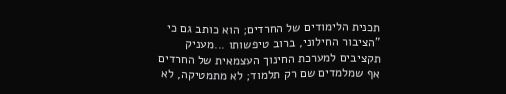תכנית הלימודים של החרדים; הוא כותב גם כי "הציבור החילוני, ברוב טיפשותו ...מעניק תקציבים למערכת החינוך העצמאית של החרדים אף שמלמדים שם רק תלמוד; לא מתמטיקה, לא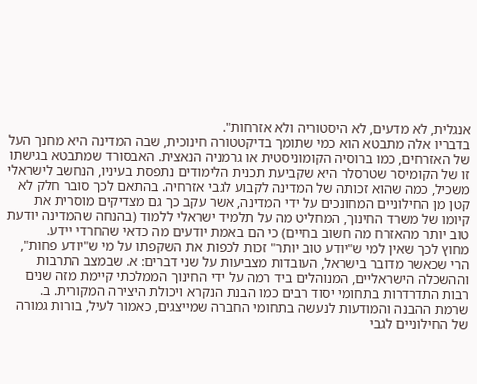אנגלית, לא מדעים, לא היסטוריה ולא אזרחות".
בדבריו אלה מתבטא הוא כמי שתומך בדיקטטורה חינוכית, שבה המדינה היא מחנך העל של האזרחים, כמו ברוסיה הקומוניסטית או גרמניה הנאצית. האבסורד שמתבטא בגישתו זו של הקומיסר שטרסלר היא שקביעת תכנית הלימודים נתפסת בעיניו, הנחשב לישראלי משכיל, כמה שהוא זכותה של המדינה לקבוע לגבי אזרחיה. בהתאם לכך סובר חלק לא קטן מן החילוניים המחונכים על ידי המדינה, אשר עקב כך גם מצדיקים מוסרית את קיומו של משרד החינוך, המחליט מה על תלמיד ישראלי ללמוד (בהנחה שהמדינה יודעת טוב יותר מהאזרח מה חשוב בחיים) כי הם באמת יודעים מה כדאי שהחרדי יידע.
מחוץ לכך שאין למי ש"יודע טוב יותר" זכות לכפות את השקפתו על מי ש"יודע פחות", הרי שכאשר מדובר בישראל, העובדות מצביעות על שני דברים: א. שבמצב התרבות וההשכלה הישראליים, המנוהלים ביד רמה על ידי החינוך הממלכתי קיימת מזה שנים רבות התדרדרות בתחומי יסוד רבים כמו הבנת הנקרא ויכולת היצירה המקורית. ב. שרמת ההבנה והמודעות לנעשה בתחומי החברה שמייצגים, כאמור לעיל, בורות גמורה של החילוניים לגבי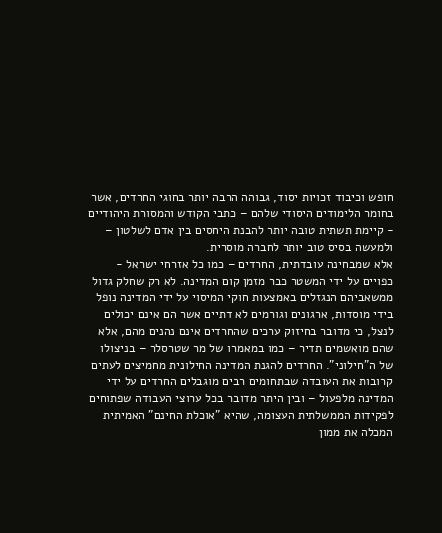חופש וכיבוד זכויות יסוד, גבוהה הרבה יותר בחוגי החרדים, אשר בחומר הלימודים היסודי שלהם – כתבי הקודש והמסורת היהודיים - קיימת תשתית טובה יותר להבנת היחסים בין אדם לשלטון – ולמעשה בסיס טוב יותר לחברה מוסרית.
אלא שמבחינה עובדתית, החרדים – כמו כל אזרחי ישראל - כפויים על ידי המשטר כבר מזמן קום המדינה. לא רק שחלק גדול ממשאביהם הנגזלים באמצעות חוקי המיסוי על ידי המדינה נופל בידי מוסדות, ארגונים וגורמים לא דתיים אשר הם אינם יכולים לנצל, כי מדובר בחיזוק ערכים שהחרדים אינם נהנים מהם, אלא שהם מואשמים תדיר – כמו במאמרו של מר שטרסלר – בניצולו של ה"חילוני". החרדים להגנת המדינה החילונית מחמיצים לעתים קרובות את העובדה שבתחומים רבים מוגבלים החרדים על ידי המדינה מלפעול – ובין היתר מדובר בכל ערוצי העבודה שפתוחים לפקידות הממשלתית העצומה, שהיא "אוכלת החינם" האמיתית המכלה את ממון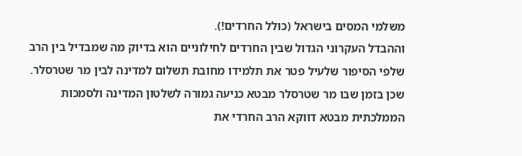משלמי המסים בישראל (כולל החרדים!).
וההבדל העקרוני הגדול שבין החרדים לחילוניים הוא בדיוק מה שמבדיל בין הרב שלפי הסיפור שלעיל פטר את תלמידו מחובת תשלום למדינה לבין מר שטרסלר. שכן בזמן שבו מר שטרסלר מבטא כניעה גמורה לשלטון המדינה ולסמכות הממלכתית מבטא דווקא הרב החרדי את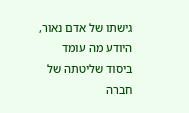גישתו של אדם נאור, היודע מה עומד ביסוד שליטתה של חברה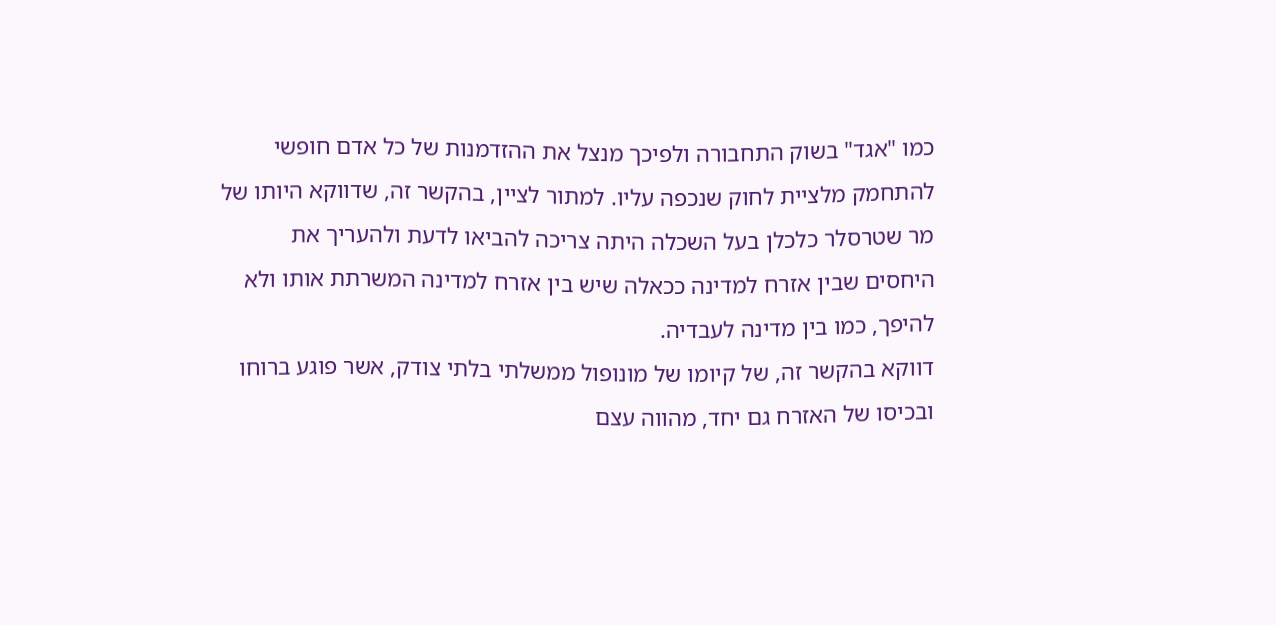כמו "אגד" בשוק התחבורה ולפיכך מנצל את ההזדמנות של כל אדם חופשי להתחמק מלציית לחוק שנכפה עליו. למתור לציין, בהקשר זה, שדווקא היותו של מר שטרסלר כלכלן בעל השכלה היתה צריכה להביאו לדעת ולהעריך את היחסים שבין אזרח למדינה ככאלה שיש בין אזרח למדינה המשרתת אותו ולא להיפך, כמו בין מדינה לעבדיה.
דווקא בהקשר זה, של קיומו של מונופול ממשלתי בלתי צודק, אשר פוגע ברוחו ובכיסו של האזרח גם יחד, מהווה עצם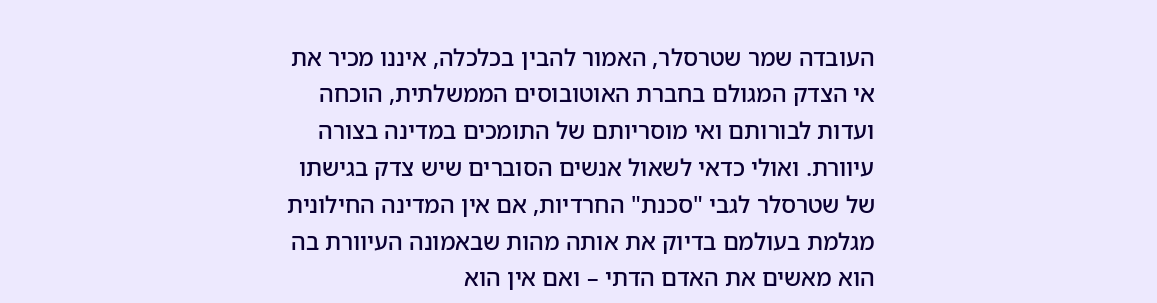העובדה שמר שטרסלר, האמור להבין בכלכלה, איננו מכיר את אי הצדק המגולם בחברת האוטובוסים הממשלתית, הוכחה ועדות לבורותם ואי מוסריותם של התומכים במדינה בצורה עיוורת. ואולי כדאי לשאול אנשים הסוברים שיש צדק בגישתו של שטרסלר לגבי "סכנת" החרדיות, אם אין המדינה החילונית מגלמת בעולמם בדיוק את אותה מהות שבאמונה העיוורת בה הוא מאשים את האדם הדתי – ואם אין הוא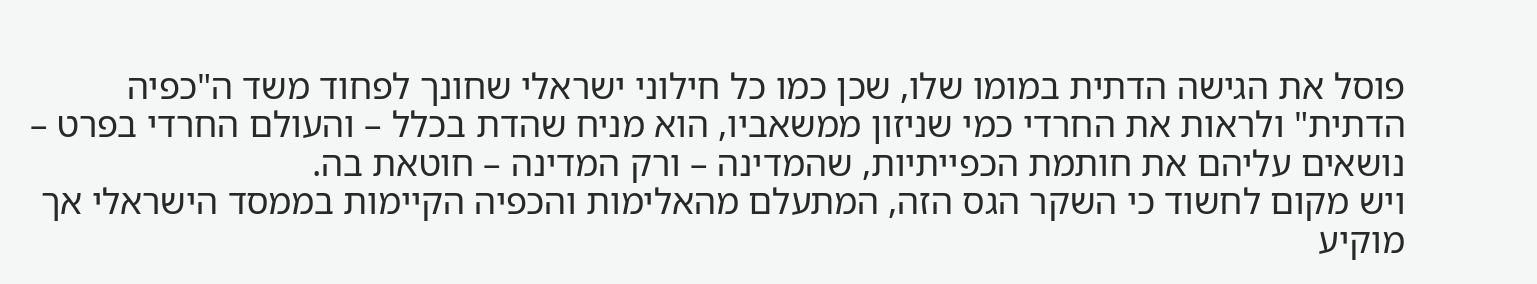פוסל את הגישה הדתית במומו שלו, שכן כמו כל חילוני ישראלי שחונך לפחוד משד ה"כפיה הדתית" ולראות את החרדי כמי שניזון ממשאביו, הוא מניח שהדת בכלל – והעולם החרדי בפרט – נושאים עליהם את חותמת הכפייתיות, שהמדינה – ורק המדינה – חוטאת בה.
ויש מקום לחשוד כי השקר הגס הזה, המתעלם מהאלימות והכפיה הקיימות בממסד הישראלי אך מוקיע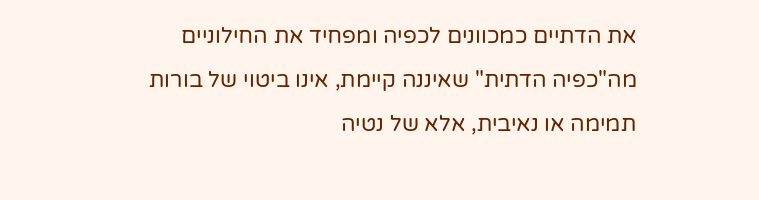את הדתיים כמכוונים לכפיה ומפחיד את החילוניים מה"כפיה הדתית" שאיננה קיימת, אינו ביטוי של בורות תמימה או נאיבית, אלא של נטיה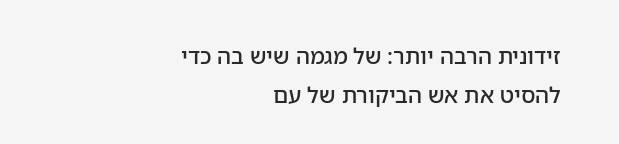זידונית הרבה יותר: של מגמה שיש בה כדי להסיט את אש הביקורת של עם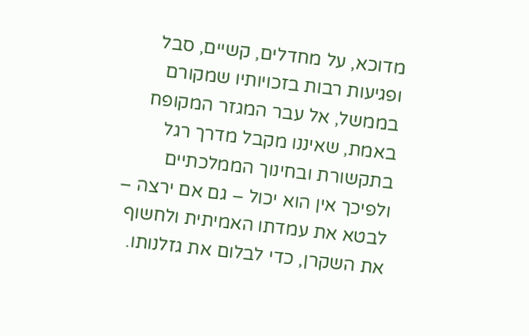מדוכא, על מחדלים, קשיים, סבל ופגיעות רבות בזכויותיו שמקורם בממשל, אל עבר המגזר המקופח באמת, שאיננו מקבל מדרך רגל בתקשורת ובחינוך הממלכתיים ולפיכך אין הוא יכול – גם אם ירצה – לבטא את עמדתו האמיתית ולחשוף את השקרן, כדי לבלום את גזלנותו.